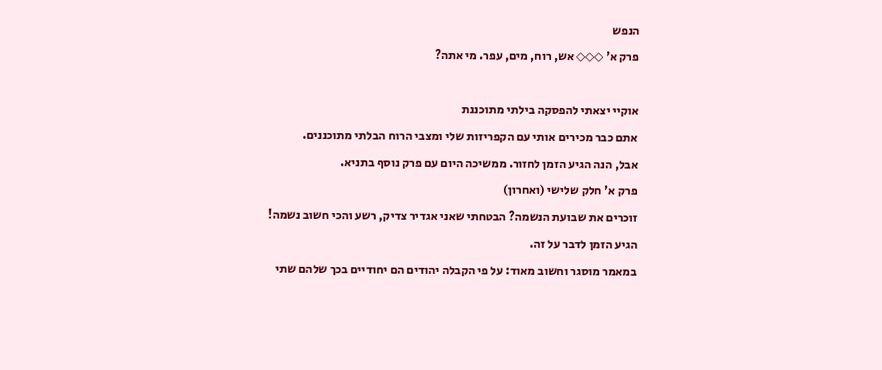הנפש
פרק א' ◇◇◇ אש, רוח, מים, עפר. מי אתה?

אוקיי יצאתי להפסקה בילתי מתוכננת
אתם כבר מכירים אותי עם הקפריזות שלי ומצבי הרוח הבלתי מתוכננים.
אבל, הנה הגיע הזמן לחזור. ממשיכה היום עם פרק נוסף בתניא.
פרק א' חלק שלישי (ואחרון)
זוכרים את שבועת הנשמה? הבטחתי שאני אגדיר צדיק, רשע והכי חשוב נשמה!
הגיע הזמן לדבר על זה.
במאמר מוסגר וחשוב מאוד: על פי הקבלה יהודים הם יחודיים בכך שלהם שתי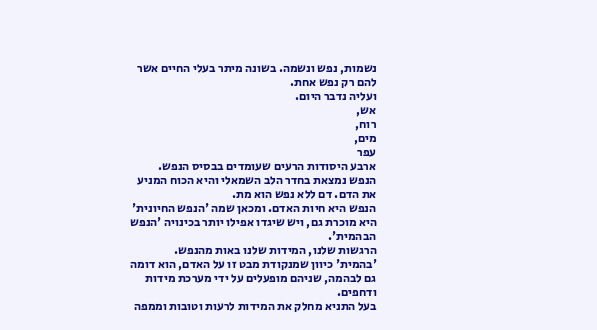נשמות, נפש ונשמה. בשונה מיתר בעלי החיים אשר להם רק נפש אחת.
ועליה נדבר היום.
אש,
רוח,
מים,
עפר
ארבע היסודות הרעים שעומדים בבסיס הנפש.
הנפש נמצאת בחדר הלב השמאלי והיא הכוח המניע את הדם. דם ללא נפש הוא מת.
הנפש היא חיות האדם. ומכאן שמה 'הנפש החיונית' היא מוכרת גם, ויש שיגדו אפילו יותר בכינויה 'הנפש הבהמית'.
הרגשות שלנו, המידות שלנו באות מהנפש.
'בהמית' כיוון שמנקודת מבט זו על האדם, הוא דומה גם לבהמה, שניהם מופעלים על ידי מערכת מידות ודחפים.
בעל התניא מחלק את המידות לרעות וטובות וממפה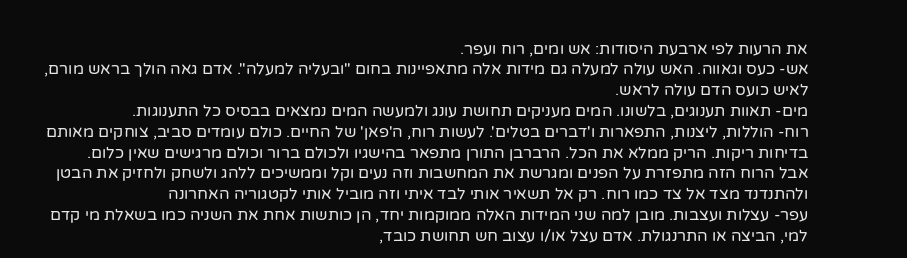את הרעות לפי ארבעת היסודות: אש ומים, רוח ועפר.
אש- כעס וגאווה. האש עולה למעלה גם מידות אלה מתאפיינות בחום "ובעליה למעלה". אדם גאה הולך בראש מורם, לאיש כועס הדם עולה לראש.
מים- תאוות תענוגים, בלשונו. המים מעניקים תחושת עונג ולמעשה המים נמצאים בבסיס כל התענוגות.
רוח- הוללות, ליצנות, התפארות ו'דברים בטלים'. לעשות רוח, ה'פאן' של החיים. כולם עומדים סביב, צוחקים מאותם בדיחות ריקות. הריק ממלא את הכל. הרברבן התורן מתפאר בהישגיו ולכולם ברור וכולם מרגישים שאין כלום.
אבל הרוח הזה מתפזרת על הפנים ומגרשת את המחשבות וזה נעים וקל וממשיכים ללהג ולשחק ולחזיק את הבטן ולהתנדנד מצד אל צד כמו רוח. רק אל תשאיר אותי לבד איתי וזה מוביל אותי לקטגוריה האחרונה
עפר- עצלות ועצבות. מובן למה שני המידות האלה ממוקמות יחד, הן כותשות אחת את השניה כמו בשאלת מי קדם למי, הביצה או התרנגולת. אדם עצל או/ו עצוב חש תחושת כובד,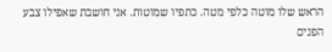הראש שלו מוטה כלפי מטה. כתפיו שמוטות. אני חושבת שאפילו צבע הפנים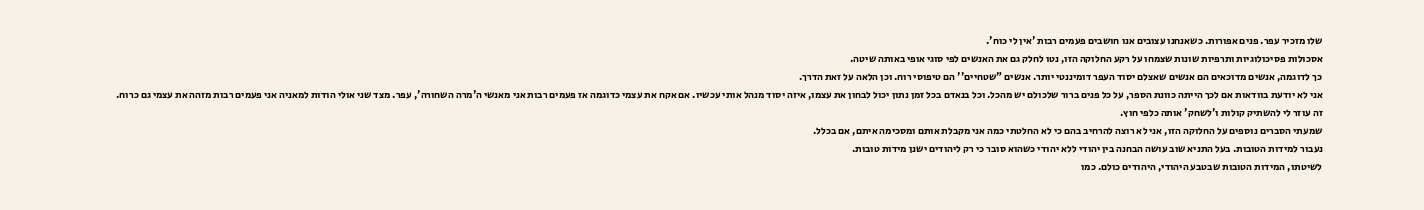שלו מזכיר עפר. פנים אפורות. כשאנחנו עצובים אנו חושבים פעמים רבות 'אין לי כוח'.
אסכולות פסיכולוגיות ותרפיות שונות שצמחו על רקע החלוקה הזו, נטו לחלק גם את האנשים לפי סוגי אופי באותה שיטה.
כך לדוגמה, אנשים מדוכאים הם אנשים שאצלם יסוד העפר דומיננטי יותר. אנשים "שטחיים'' הם טיפוסי רוח. וכן הלאה על זאת הדרך.
אני לא יודעת בוודאות אם לכך הייתה כוונת הספר, על כל פנים ברור שלכולם יש מהכל. וכל בנאדם בכל זמן נתון יכול לבחון את עצמו, איזה יסוד מנהל אותי עכשיו. אם אקח את עצמי כדוגמה אז פעמים רבות אני מאנשי ה'מרה השחורה', עפר. מצד שני אולי הודות למאניה אני פעמים רבות מזהה את עצמי גם כרוח.
זה עוזר לי להשתיק קולות ו'לשחק' אותה כלפי חוץ.
שמעתי הסברים נוספים על החלוקה הזו, אני לא רוצה להרחיב בהם כי לא החלטתי כמה אני מקבלת אותם ומסכימה איתם, אם בכלל.
נעבור למידות הטובות. בעל התניא שוב עושה הבחנה בין יהודי ללא יהודי כשהוא סובר כי רק ליהודים ישנן מידות טובות.
לשיטתו, המידות הטובות שבטבע היהודי, היהודים כולם. כמו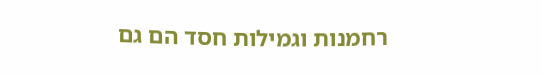רחמנות וגמילות חסד הם גם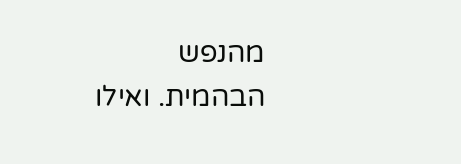מהנפש הבהמית. ואילו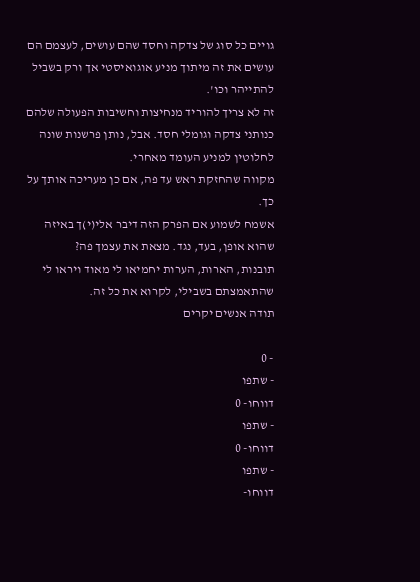גויים כל סוג של צדקה וחסד שהם עושים, לעצמם הם עושים את זה מיתוך מניע אוגואיסטי אך ורק בשביל להתייהר וכו'.
זה לא צריך להוריד מנחיצות וחשיבות הפעולה שלהם כנותני צדקה וגומלי חסד. אבל, נותן פרשנות שונה לחלוטין למניע העומד מאחרי.
מקווה שהחזקת ראש עד פה, אם כן מעריכה אותך על כך.
אשמח לשמוע אם הפרק הזה דיבר אלי(י)ך באיזה שהוא אופן, בעד, נגד. מצאת את עצמך פה?
תובנות, הארות, הערות יחמיאו לי מאוד ויראו לי שהתאמצתם בשבילי, לקרוא את כל זה.
תודה אנשים יקרים

- 0
- שתפו
דווחו- 0
- שתפו
דווחו- 0
- שתפו
דווחו-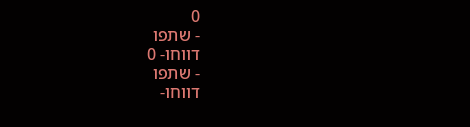0
- שתפו
דווחו- 0
- שתפו
דווחו-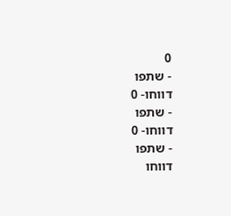0
- שתפו
דווחו- 0
- שתפו
דווחו- 0
- שתפו
דווחו